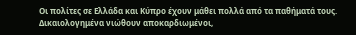Οι πολίτες σε Ελλάδα και Κύπρο έχουν μάθει πολλά από τα παθήματά τους. Δικαιολογημένα νιώθουν αποκαρδιωμένοι,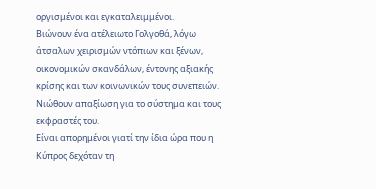οργισμένοι και εγκαταλειμμένοι.
Βιώνουν ένα ατέλειωτο Γολγοθά, λόγω άτσαλων χειρισμών ντόπιων και ξένων, οικονομικών σκανδάλων, έντονης αξιακής κρίσης και των κοινωνικών τους συνεπειών.
Νιώθουν απαξίωση για το σύστημα και τους εκφραστές του.
Είναι απορημένοι γιατί την ίδια ώρα που η Κύπρος δεχόταν τη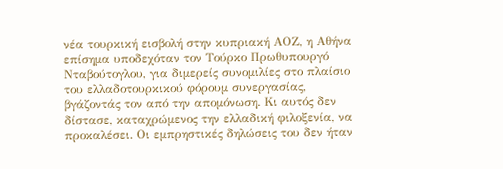νέα τουρκική εισβολή στην κυπριακή ΑΟΖ, η Αθήνα επίσημα υποδεχόταν τον Τούρκο Πρωθυπουργό Νταβούτογλου, για διμερείς συνομιλίες στο πλαίσιο του ελλαδοτουρκικού φόρουμ συνεργασίας, βγάζοντάς τον από την απομόνωση. Κι αυτός δεν δίστασε, καταχρώμενος την ελλαδική φιλοξενία, να προκαλέσει. Οι εμπρηστικές δηλώσεις του δεν ήταν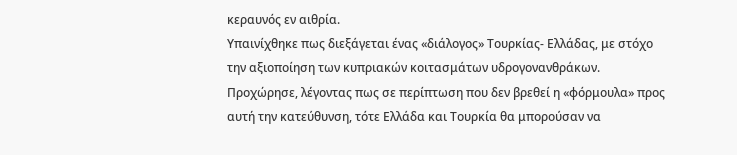κεραυνός εν αιθρία.
Υπαινίχθηκε πως διεξάγεται ένας «διάλογος» Τουρκίας- Ελλάδας, με στόχο την αξιοποίηση των κυπριακών κοιτασμάτων υδρογονανθράκων. Προχώρησε, λέγοντας πως σε περίπτωση που δεν βρεθεί η «φόρμουλα» προς αυτή την κατεύθυνση, τότε Ελλάδα και Τουρκία θα μπορούσαν να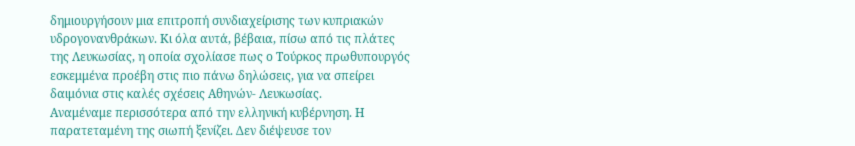δημιουργήσουν μια επιτροπή συνδιαχείρισης των κυπριακών υδρογονανθράκων. Κι όλα αυτά, βέβαια, πίσω από τις πλάτες της Λευκωσίας, η οποία σχολίασε πως ο Τούρκος πρωθυπουργός εσκεμμένα προέβη στις πιο πάνω δηλώσεις, για να σπείρει δαιμόνια στις καλές σχέσεις Αθηνών- Λευκωσίας.
Αναμέναμε περισσότερα από την ελληνική κυβέρνηση. Η παρατεταμένη της σιωπή ξενίζει. Δεν διέψευσε τον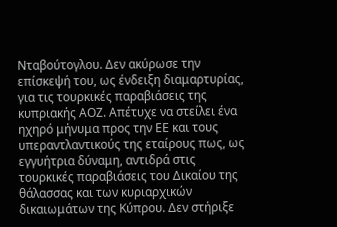Νταβούτογλου. Δεν ακύρωσε την επίσκεψή του, ως ένδειξη διαμαρτυρίας, για τις τουρκικές παραβιάσεις της κυπριακής ΑΟΖ. Απέτυχε να στείλει ένα ηχηρό μήνυμα προς την ΕΕ και τους υπεραντλαντικούς της εταίρους πως, ως εγγυήτρια δύναμη, αντιδρά στις τουρκικές παραβιάσεις του Δικαίου της θάλασσας και των κυριαρχικών δικαιωμάτων της Κύπρου. Δεν στήριξε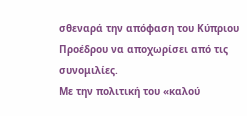σθεναρά την απόφαση του Κύπριου Προέδρου να αποχωρίσει από τις συνομιλίες.
Με την πολιτική του «καλού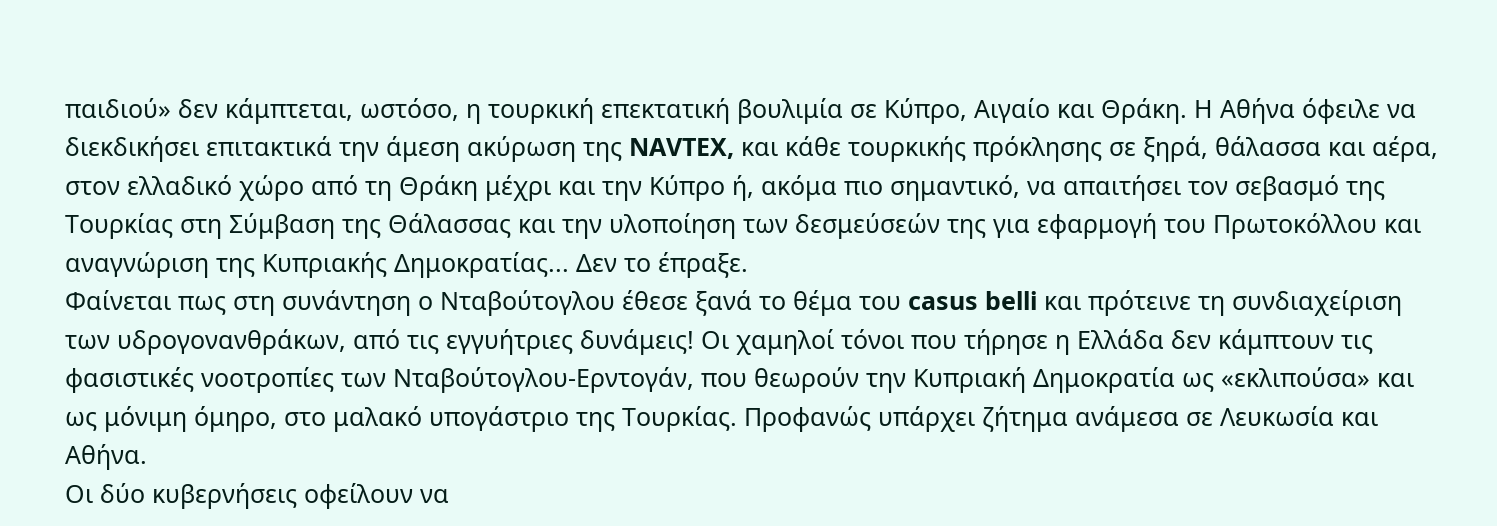παιδιού» δεν κάμπτεται, ωστόσο, η τουρκική επεκτατική βουλιμία σε Κύπρο, Αιγαίο και Θράκη. Η Αθήνα όφειλε να διεκδικήσει επιτακτικά την άμεση ακύρωση της NAVTEX, και κάθε τουρκικής πρόκλησης σε ξηρά, θάλασσα και αέρα, στον ελλαδικό χώρο από τη Θράκη μέχρι και την Κύπρο ή, ακόμα πιο σημαντικό, να απαιτήσει τον σεβασμό της Τουρκίας στη Σύμβαση της Θάλασσας και την υλοποίηση των δεσμεύσεών της για εφαρμογή του Πρωτοκόλλου και αναγνώριση της Κυπριακής Δημοκρατίας... Δεν το έπραξε.
Φαίνεται πως στη συνάντηση ο Νταβούτογλου έθεσε ξανά το θέμα του casus belli και πρότεινε τη συνδιαχείριση των υδρογονανθράκων, από τις εγγυήτριες δυνάμεις! Οι χαμηλοί τόνοι που τήρησε η Ελλάδα δεν κάμπτουν τις φασιστικές νοοτροπίες των Νταβούτογλου-Ερντογάν, που θεωρούν την Κυπριακή Δημοκρατία ως «εκλιπούσα» και ως μόνιμη όμηρο, στο μαλακό υπογάστριο της Τουρκίας. Προφανώς υπάρχει ζήτημα ανάμεσα σε Λευκωσία και Αθήνα.
Οι δύο κυβερνήσεις οφείλουν να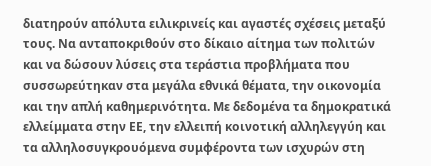διατηρούν απόλυτα ειλικρινείς και αγαστές σχέσεις μεταξύ τους. Να ανταποκριθούν στο δίκαιο αίτημα των πολιτών και να δώσουν λύσεις στα τεράστια προβλήματα που συσσωρεύτηκαν στα μεγάλα εθνικά θέματα, την οικονομία και την απλή καθημερινότητα. Με δεδομένα τα δημοκρατικά ελλείμματα στην ΕΕ, την ελλειπή κοινοτική αλληλεγγύη και τα αλληλοσυγκρουόμενα συμφέροντα των ισχυρών στη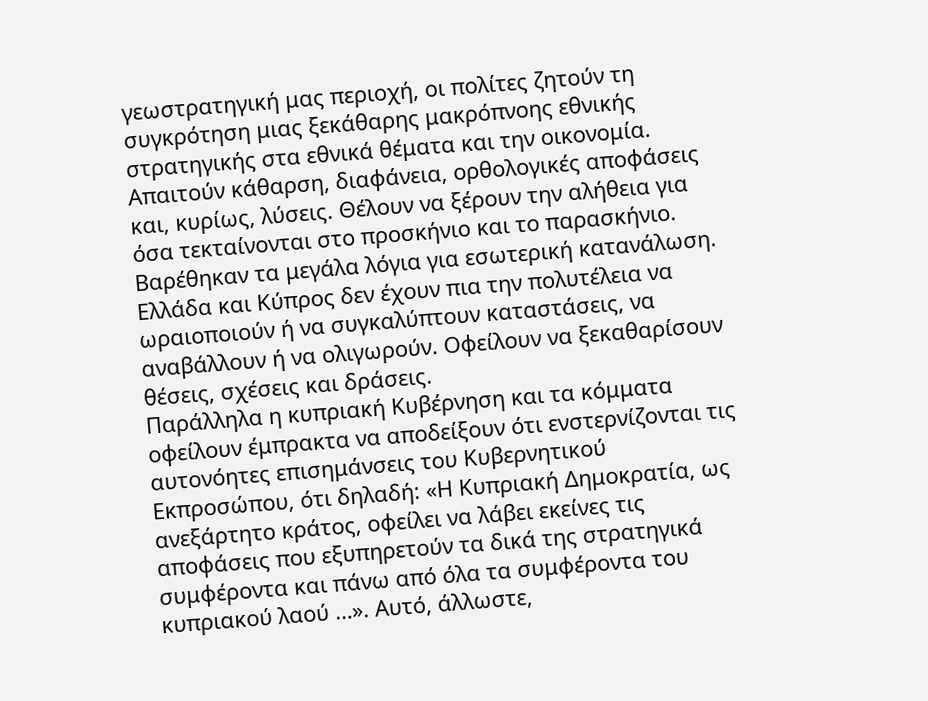γεωστρατηγική μας περιοχή, οι πολίτες ζητούν τη συγκρότηση μιας ξεκάθαρης μακρόπνοης εθνικής στρατηγικής στα εθνικά θέματα και την οικονομία.
Απαιτούν κάθαρση, διαφάνεια, ορθολογικές αποφάσεις και, κυρίως, λύσεις. Θέλουν να ξέρουν την αλήθεια για όσα τεκταίνονται στο προσκήνιο και το παρασκήνιο. Βαρέθηκαν τα μεγάλα λόγια για εσωτερική κατανάλωση. Ελλάδα και Κύπρος δεν έχουν πια την πολυτέλεια να ωραιοποιούν ή να συγκαλύπτουν καταστάσεις, να αναβάλλουν ή να ολιγωρούν. Οφείλουν να ξεκαθαρίσουν θέσεις, σχέσεις και δράσεις.
Παράλληλα η κυπριακή Κυβέρνηση και τα κόμματα οφείλουν έμπρακτα να αποδείξουν ότι ενστερνίζονται τις αυτονόητες επισημάνσεις του Κυβερνητικού Εκπροσώπου, ότι δηλαδή: «Η Κυπριακή Δημοκρατία, ως ανεξάρτητο κράτος, οφείλει να λάβει εκείνες τις αποφάσεις που εξυπηρετούν τα δικά της στρατηγικά συμφέροντα και πάνω από όλα τα συμφέροντα του κυπριακού λαού …». Αυτό, άλλωστε,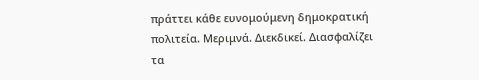πράττει κάθε ευνομούμενη δημοκρατική πολιτεία. Μεριμνά. Διεκδικεί. Διασφαλίζει τα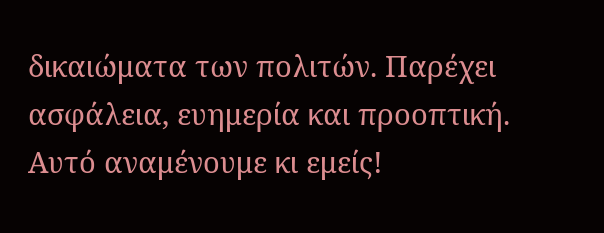δικαιώματα των πολιτών. Παρέχει ασφάλεια, ευημερία και προοπτική. Αυτό αναμένουμε κι εμείς!